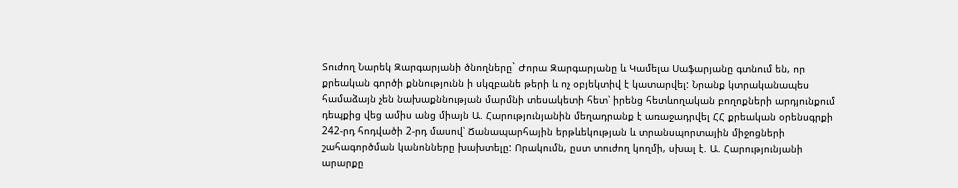Տուժող Նարեկ Զարգարյանի ծնողները` Ժորա Զարգարյանը և Կամելա Սաֆարյանը գտնում են, որ քրեական գործի քննությունն ի սկզբանե թերի և ոչ օբյեկտիվ է կատարվել: Նրանք կտրականապես համաձայն չեն նախաքննության մարմնի տեսակետի հետ՝ իրենց հետևողական բողոքների արդյունքում դեպքից վեց ամիս անց միայն Ա. Հարությունյանին մեղադրանք է առաջադրվել ՀՀ քրեական օրենսգրքի 242-րդ հոդվածի 2-րդ մասով՝ Ճանապարհային երթևեկության և տրանսպորտային միջոցների շահագործման կանոնները խախտելը: Որակումն, ըստ տուժող կողմի, սխալ է. Ա. Հարությունյանի արարքը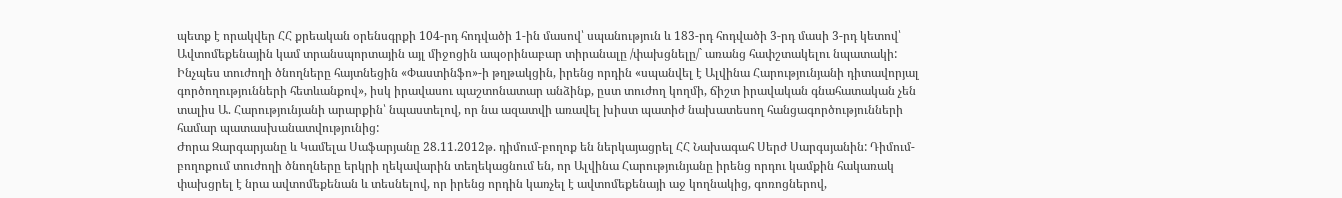պետք է որակվեր ՀՀ քրեական օրենսգրքի 104-րդ հոդվածի 1-ին մասով՝ սպանություն և 183-րդ հոդվածի 3-րդ մասի 3-րդ կետով՝ Ավտոմեքենային կամ տրանսպորտային այլ միջոցին ապօրինաբար տիրանալը /փախցնելը/` առանց հափշտակելու նպատակի:
Ինչպես տուժողի ծնողները հայտնեցին «Փաստինֆո»-ի թղթակցին, իրենց որդին «սպանվել է Ալվինա Հարությունյանի դիտավորյալ գործողությունների հետևանքով», իսկ իրավասու պաշտոնատար անձինք, ըստ տուժող կողմի, ճիշտ իրավական գնահատական չեն տալիս Ա. Հարությունյանի արարքին՝ նպաստելով, որ նա ազատվի առավել խիստ պատիժ նախատեսող հանցագործությունների համար պատասխանատվությունից:
Ժորա Զարգարյանը և Կամելա Սաֆարյանը 28.11.2012թ. դիմում-բողոք են ներկայացրել ՀՀ Նախագահ Սերժ Սարգսյանին: Դիմում-բողոքում տուժողի ծնողները երկրի ղեկավարին տեղեկացնում են, որ Ալվինա Հարությունյանը իրենց որդու կամքին հակառակ փախցրել է նրա ավտոմեքենան և տեսնելով, որ իրենց որդին կառչել է ավտոմեքենայի աջ կողնակից, գոռոցներով,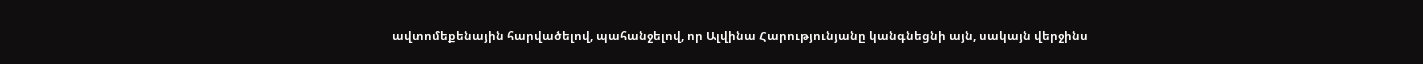ավտոմեքենային հարվածելով, պահանջելով, որ Ալվինա Հարությունյանը կանգնեցնի այն, սակայն վերջինս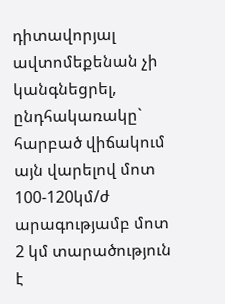դիտավորյալ ավտոմեքենան չի կանգնեցրել, ընդհակառակը` հարբած վիճակում այն վարելով մոտ 100-120կմ/ժ արագությամբ մոտ 2 կմ տարածություն է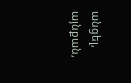անցել, այնքան,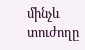մինչև տուժողը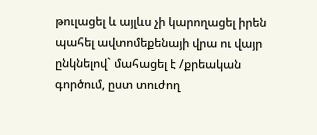թուլացել և այլևս չի կարողացել իրեն պահել ավտոմեքենայի վրա ու վայր ընկնելով` մահացել է /քրեական գործում, ըստ տուժող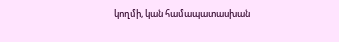կողմի, կան համապատասխան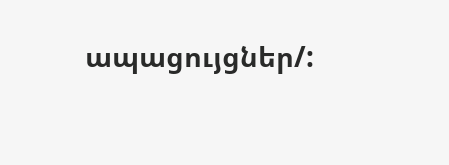ապացույցներ/: